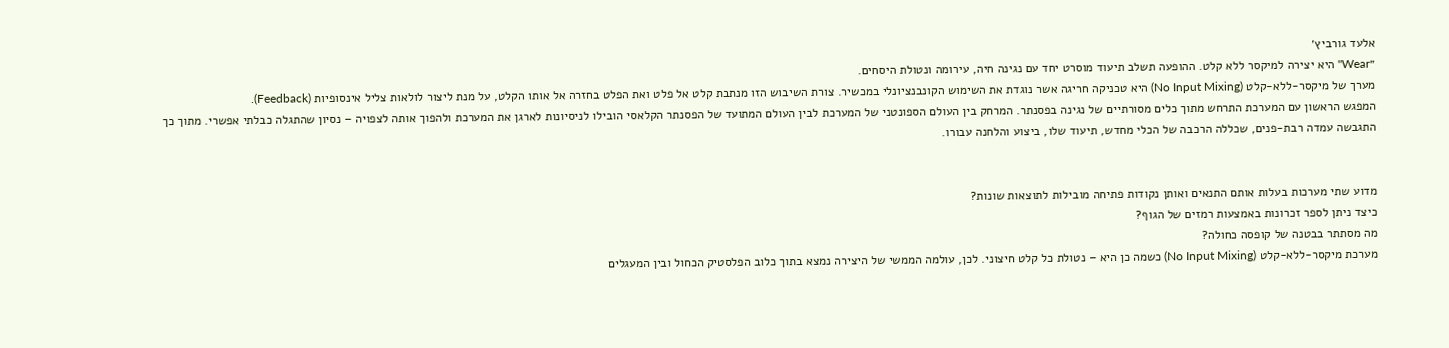אלעד גורביץ׳
״Wear" היא יצירה למיקסר ללא קלט. ההופעה תשלב תיעוד מוסרט יחד עם נגינה חיה, עירומה ונטולת היסחים.
מערך של מיקסר-ללא-קלט (No Input Mixing) היא טכניקה חריגה אשר נוגדת את השימוש הקונבנציונלי במכשיר. צורת השיבוש הזו מנתבת קלט אל פלט ואת הפלט בחזרה אל אותו הקלט, על מנת ליצור לולאות צליל אינסופיות (Feedback).
המפגש הראשון עם המערכת התרחש מתוך כלים מסורתיים של נגינה בפסנתר. המרחק בין העולם הספונטני של המערכת לבין העולם המתועד של הפסנתר הקלאסי הובילו לניסיונות לארגן את המערכת ולהפוך אותה לצפויה – נסיון שהתגלה כבלתי אפשרי. מתוך כך התגבשה עמדה רבת-פנים, שכללה הרכבה של הכלי מחדש, תיעוד שלו, ביצוע והלחנה עבורו.


מדוע שתי מערכות בעלות אותם התנאים ואותן נקודות פתיחה מובילות לתוצאות שונות?
כיצד ניתן לספר זכרונות באמצעות רמזים של הגוף?
מה מסתתר בבטנה של קופסה כחולה?
מערכת מיקסר-ללא-קלט (No Input Mixing) כשמה כן היא – נטולת כל קלט חיצוני. לכן, עולמה הממשי של היצירה נמצא בתוך כלוב הפלסטיק הכחול ובין המעגלים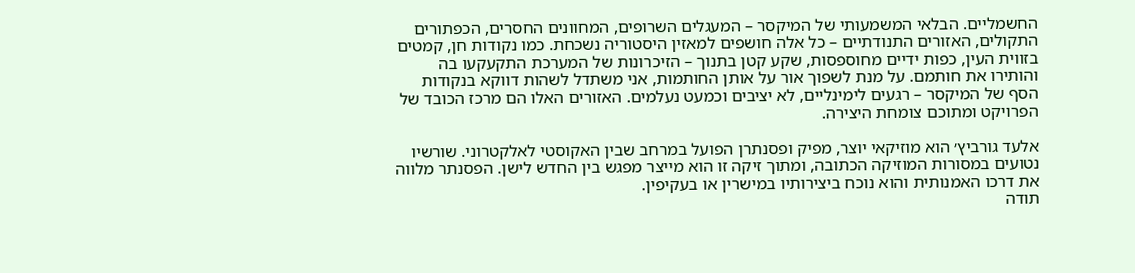החשמליים. הבלאי המשמעותי של המיקסר – המעגלים השרופים, המחוונים החסרים, הכפתורים התקולים, האזורים התנודתיים – כל אלה חושפים למאזין היסטוריה נשכחת. כמו נקודות חן, קמטים בזווית העין, כפות ידיים מחוספסות, שקע קטן בתנוך – הזיכרונות של המערכת התקעקעו בה והותירו את חותמם. על מנת לשפוך אור על אותן החותמות, אני משתדל לשהות דווקא בנקודות הסף של המיקסר – רגעים לימינליים, לא יציבים וכמעט נעלמים. האזורים האלו הם מרכז הכובד של הפרויקט ומתוכם צומחת היצירה.

אלעד גורביץ׳ הוא מוזיקאי יוצר, מפיק ופסנתרן הפועל במרחב שבין האקוסטי לאלקטרוני. שורשיו נטועים במסורות המוזיקה הכתובה, ומתוך זיקה זו הוא מייצר מפגש בין החדש לישן. הפסנתר מלווה את דרכו האמנותית והוא נוכח ביצירותיו במישרין או בעקיפין.
תודה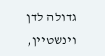גדולה לדן וינשטיין,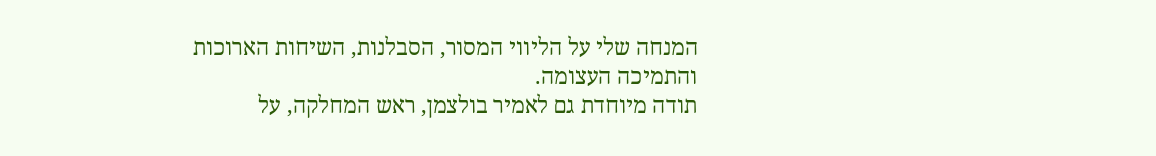המנחה שלי על הליווי המסור, הסבלנות, השיחות הארוכות והתמיכה העצומה.
תודה מיוחדת גם לאמיר בולצמן, ראש המחלקה, על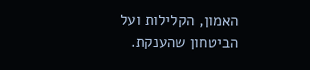האמון, הקלילות ועל הביטחון שהענקת.